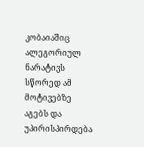კობაიაშიც ალეგორიულ ნარატივს სწორედ ამ მოტივებზე აგებს და უპირისპირდება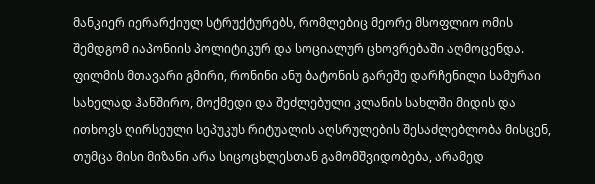მანკიერ იერარქიულ სტრუქტურებს, რომლებიც მეორე მსოფლიო ომის შემდგომ იაპონიის პოლიტიკურ და სოციალურ ცხოვრებაში აღმოცენდა. ფილმის მთავარი გმირი, რონინი ანუ ბატონის გარეშე დარჩენილი სამურაი სახელად ჰანშირო, მოქმედი და შეძლებული კლანის სახლში მიდის და ითხოვს ღირსეული სეპუკუს რიტუალის აღსრულების შესაძლებლობა მისცენ, თუმცა მისი მიზანი არა სიცოცხლესთან გამომშვიდობება, არამედ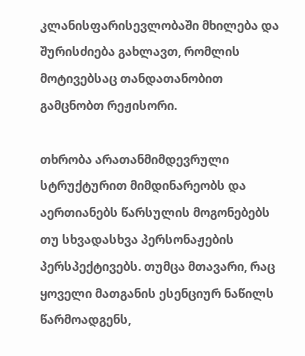კლანისფარისევლობაში მხილება და შურისძიება გახლავთ, რომლის მოტივებსაც თანდათანობით გამცნობთ რეჟისორი.

თხრობა არათანმიმდევრული სტრუქტურით მიმდინარეობს და აერთიანებს წარსულის მოგონებებს თუ სხვადასხვა პერსონაჟების პერსპექტივებს. თუმცა მთავარი, რაც ყოველი მათგანის ესენციურ ნაწილს წარმოადგენს,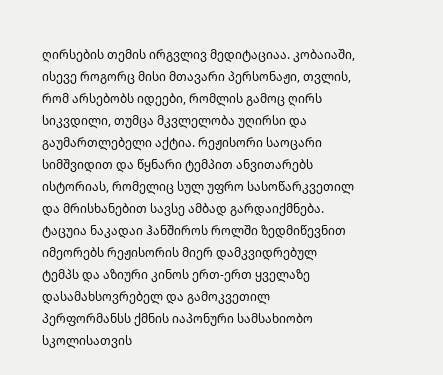ღირსების თემის ირგვლივ მედიტაციაა. კობაიაში, ისევე როგორც მისი მთავარი პერსონაჟი, თვლის, რომ არსებობს იდეები, რომლის გამოც ღირს სიკვდილი, თუმცა მკვლელობა უღირსი და გაუმართლებელი აქტია. რეჟისორი საოცარი სიმშვიდით და წყნარი ტემპით ანვითარებს ისტორიას, რომელიც სულ უფრო სასოწარკვეთილ და მრისხანებით სავსე ამბად გარდაიქმნება. ტაცუია ნაკადაი ჰანშიროს როლში ზედმიწევნით იმეორებს რეჟისორის მიერ დამკვიდრებულ ტემპს და აზიური კინოს ერთ-ერთ ყველაზე დასამახსოვრებელ და გამოკვეთილ პერფორმანსს ქმნის იაპონური სამსახიობო სკოლისათვის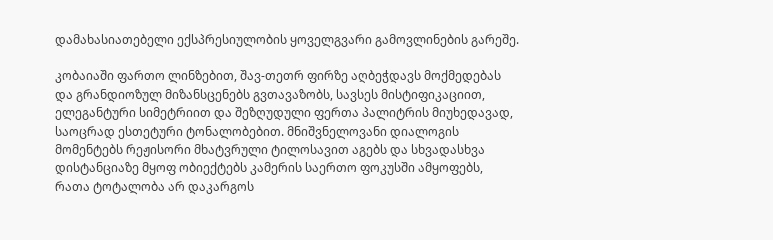დამახასიათებელი ექსპრესიულობის ყოველგვარი გამოვლინების გარეშე.

კობაიაში ფართო ლინზებით, შავ-თეთრ ფირზე აღბეჭდავს მოქმედებას და გრანდიოზულ მიზანსცენებს გვთავაზობს, სავსეს მისტიფიკაციით, ელეგანტური სიმეტრიით და შეზღუდული ფერთა პალიტრის მიუხედავად, საოცრად ესთეტური ტონალობებით. მნიშვნელოვანი დიალოგის მომენტებს რეჟისორი მხატვრული ტილოსავით აგებს და სხვადასხვა დისტანციაზე მყოფ ობიექტებს კამერის საერთო ფოკუსში ამყოფებს, რათა ტოტალობა არ დაკარგოს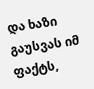და ხაზი გაუსვას იმ ფაქტს,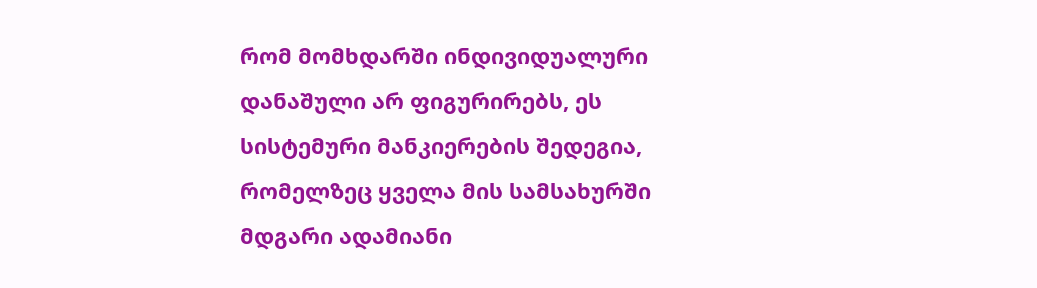რომ მომხდარში ინდივიდუალური დანაშული არ ფიგურირებს, ეს სისტემური მანკიერების შედეგია, რომელზეც ყველა მის სამსახურში მდგარი ადამიანი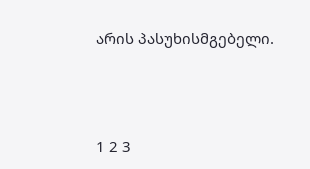არის პასუხისმგებელი.





1 2 3